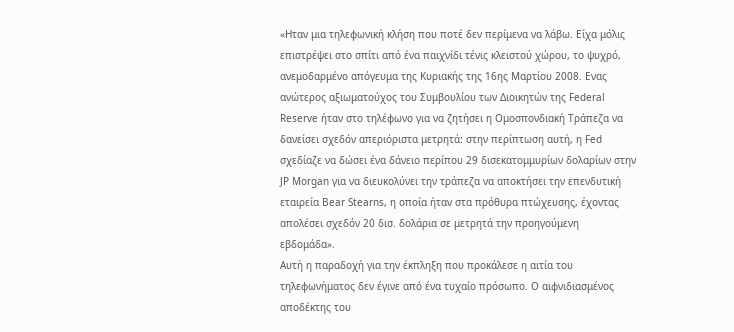«Ηταν μια τηλεφωνική κλήση που ποτέ δεν περίμενα να λάβω. Είχα μόλις επιστρέψει στο σπίτι από ένα παιχνίδι τένις κλειστού χώρου, το ψυχρό, ανεμοδαρμένο απόγευμα της Κυριακής της 16ης Μαρτίου 2008. Ενας ανώτερος αξιωματούχος του Συμβουλίου των Διοικητών της Federal Reserve ήταν στο τηλέφωνο για να ζητήσει η Ομοσπονδιακή Τράπεζα να δανείσει σχεδόν απεριόριστα μετρητά: στην περίπτωση αυτή, η Fed σχεδίαζε να δώσει ένα δάνειο περίπου 29 δισεκατομμυρίων δολαρίων στην JP Morgan για να διευκολύνει την τράπεζα να αποκτήσει την επενδυτική εταιρεία Bear Stearns, η οποία ήταν στα πρόθυρα πτώχευσης, έχοντας απολέσει σχεδόν 20 δισ. δολάρια σε μετρητά την προηγούμενη εβδομάδα».
Αυτή η παραδοχή για την έκπληξη που προκάλεσε η αιτία του τηλεφωνήματος δεν έγινε από ένα τυχαίο πρόσωπο. Ο αιφνιδιασμένος αποδέκτης του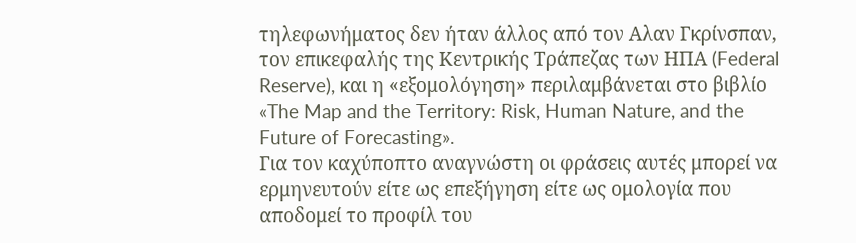τηλεφωνήματος δεν ήταν άλλος από τον Αλαν Γκρίνσπαν, τον επικεφαλής της Κεντρικής Τράπεζας των ΗΠΑ (Federal Reserve), και η «εξομολόγηση» περιλαμβάνεται στο βιβλίο «The Map and the Territory: Risk, Human Nature, and the Future of Forecasting».
Για τον καχύποπτο αναγνώστη οι φράσεις αυτές μπορεί να ερμηνευτούν είτε ως επεξήγηση είτε ως ομολογία που αποδομεί το προφίλ του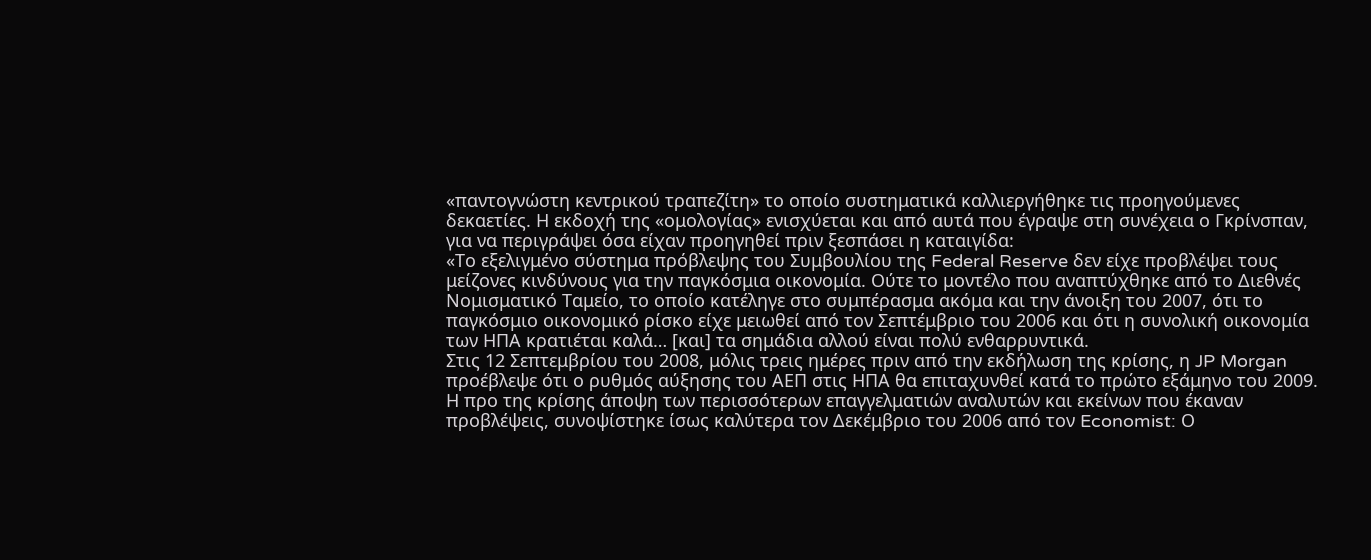«παντογνώστη κεντρικού τραπεζίτη» το οποίο συστηματικά καλλιεργήθηκε τις προηγούμενες δεκαετίες. Η εκδοχή της «ομολογίας» ενισχύεται και από αυτά που έγραψε στη συνέχεια ο Γκρίνσπαν, για να περιγράψει όσα είχαν προηγηθεί πριν ξεσπάσει η καταιγίδα:
«Το εξελιγμένο σύστημα πρόβλεψης του Συμβουλίου της Federal Reserve δεν είχε προβλέψει τους μείζονες κινδύνους για την παγκόσμια οικονομία. Ούτε το μοντέλο που αναπτύχθηκε από το Διεθνές Νομισματικό Ταμείο, το οποίο κατέληγε στο συμπέρασμα ακόμα και την άνοιξη του 2007, ότι το παγκόσμιο οικονομικό ρίσκο είχε μειωθεί από τον Σεπτέμβριο του 2006 και ότι η συνολική οικονομία των ΗΠΑ κρατιέται καλά… [και] τα σημάδια αλλού είναι πολύ ενθαρρυντικά.
Στις 12 Σεπτεμβρίου του 2008, μόλις τρεις ημέρες πριν από την εκδήλωση της κρίσης, η JP Morgan προέβλεψε ότι ο ρυθμός αύξησης του ΑΕΠ στις ΗΠΑ θα επιταχυνθεί κατά το πρώτο εξάμηνο του 2009. Η προ της κρίσης άποψη των περισσότερων επαγγελματιών αναλυτών και εκείνων που έκαναν προβλέψεις, συνοψίστηκε ίσως καλύτερα τον Δεκέμβριο του 2006 από τον Economist: Ο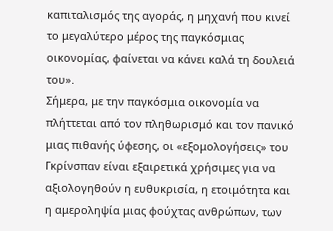καπιταλισμός της αγοράς, η μηχανή που κινεί το μεγαλύτερο μέρος της παγκόσμιας οικονομίας, φαίνεται να κάνει καλά τη δουλειά του».
Σήμερα, με την παγκόσμια οικονομία να πλήττεται από τον πληθωρισμό και τον πανικό μιας πιθανής ύφεσης, οι «εξομολογήσεις» του Γκρίνσπαν είναι εξαιρετικά χρήσιμες για να αξιολογηθούν η ευθυκρισία, η ετοιμότητα και η αμεροληψία μιας φούχτας ανθρώπων, των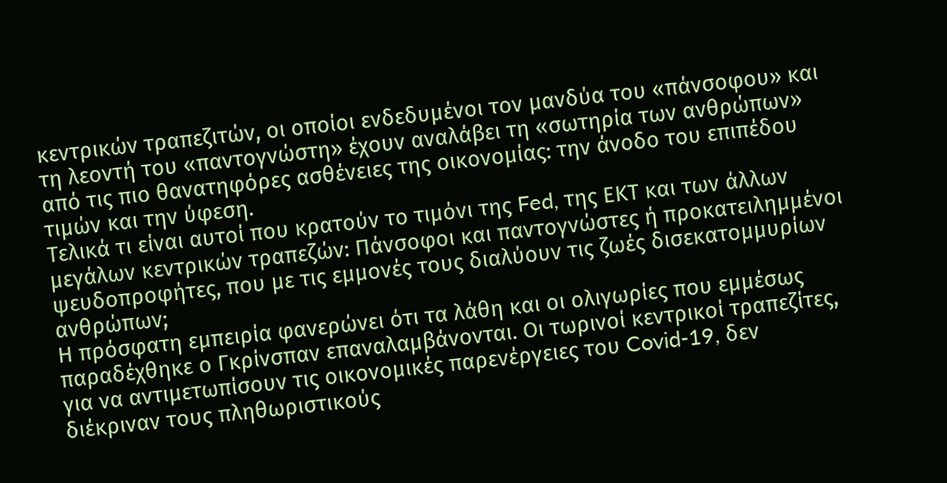κεντρικών τραπεζιτών, οι οποίοι ενδεδυμένοι τον μανδύα του «πάνσοφου» και τη λεοντή του «παντογνώστη» έχουν αναλάβει τη «σωτηρία των ανθρώπων» από τις πιο θανατηφόρες ασθένειες της οικονομίας: την άνοδο του επιπέδου τιμών και την ύφεση.
Τελικά τι είναι αυτοί που κρατούν το τιμόνι της Fed, της ΕΚΤ και των άλλων μεγάλων κεντρικών τραπεζών: Πάνσοφοι και παντογνώστες ή προκατειλημμένοι ψευδοπροφήτες, που με τις εμμονές τους διαλύουν τις ζωές δισεκατομμυρίων ανθρώπων;
Η πρόσφατη εμπειρία φανερώνει ότι τα λάθη και οι ολιγωρίες που εμμέσως παραδέχθηκε ο Γκρίνσπαν επαναλαμβάνονται. Οι τωρινοί κεντρικοί τραπεζίτες, για να αντιμετωπίσουν τις οικονομικές παρενέργειες του Covid-19, δεν διέκριναν τους πληθωριστικούς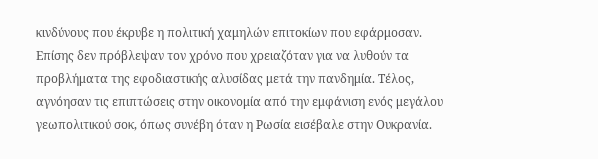κινδύνους που έκρυβε η πολιτική χαμηλών επιτοκίων που εφάρμοσαν.
Επίσης δεν πρόβλεψαν τον χρόνο που χρειαζόταν για να λυθούν τα προβλήματα της εφοδιαστικής αλυσίδας μετά την πανδημία. Τέλος, αγνόησαν τις επιπτώσεις στην οικονομία από την εμφάνιση ενός μεγάλου γεωπολιτικού σοκ, όπως συνέβη όταν η Ρωσία εισέβαλε στην Ουκρανία.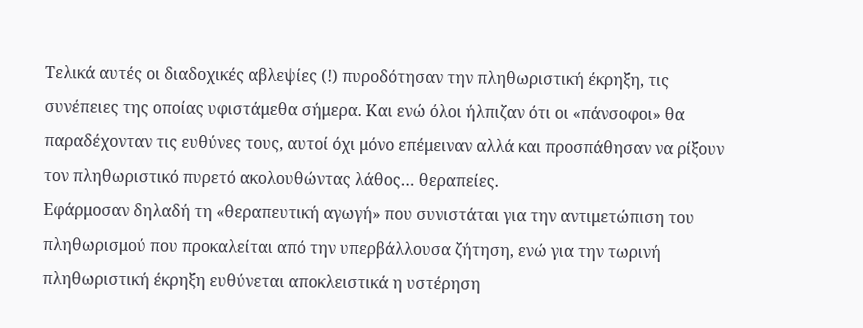Τελικά αυτές οι διαδοχικές αβλεψίες (!) πυροδότησαν την πληθωριστική έκρηξη, τις συνέπειες της οποίας υφιστάμεθα σήμερα. Και ενώ όλοι ήλπιζαν ότι οι «πάνσοφοι» θα παραδέχονταν τις ευθύνες τους, αυτοί όχι μόνο επέμειναν αλλά και προσπάθησαν να ρίξουν τον πληθωριστικό πυρετό ακολουθώντας λάθος… θεραπείες.
Εφάρμοσαν δηλαδή τη «θεραπευτική αγωγή» που συνιστάται για την αντιμετώπιση του πληθωρισμού που προκαλείται από την υπερβάλλουσα ζήτηση, ενώ για την τωρινή πληθωριστική έκρηξη ευθύνεται αποκλειστικά η υστέρηση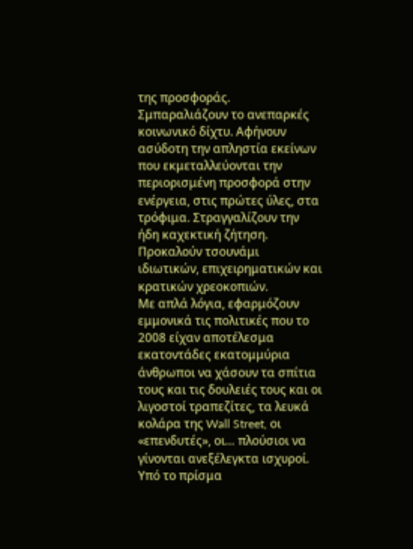της προσφοράς. Σμπαραλιάζουν το ανεπαρκές κοινωνικό δίχτυ. Αφήνουν ασύδοτη την απληστία εκείνων που εκμεταλλεύονται την περιορισμένη προσφορά στην ενέργεια, στις πρώτες ύλες, στα τρόφιμα. Στραγγαλίζουν την ήδη καχεκτική ζήτηση. Προκαλούν τσουνάμι ιδιωτικών, επιχειρηματικών και κρατικών χρεοκοπιών.
Με απλά λόγια, εφαρμόζουν εμμονικά τις πολιτικές που το 2008 είχαν αποτέλεσμα εκατοντάδες εκατομμύρια άνθρωποι να χάσουν τα σπίτια τους και τις δουλειές τους και οι λιγοστοί τραπεζίτες, τα λευκά κολάρα της Wall Street, οι «επενδυτές», οι… πλούσιοι να γίνονται ανεξέλεγκτα ισχυροί.
Υπό το πρίσμα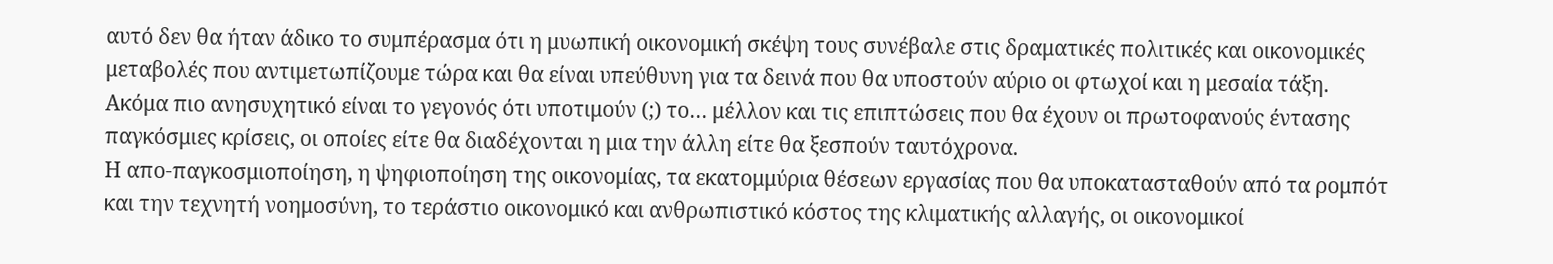αυτό δεν θα ήταν άδικο το συμπέρασμα ότι η μυωπική οικονομική σκέψη τους συνέβαλε στις δραματικές πολιτικές και οικονομικές μεταβολές που αντιμετωπίζουμε τώρα και θα είναι υπεύθυνη για τα δεινά που θα υποστούν αύριο οι φτωχοί και η μεσαία τάξη.
Ακόμα πιο ανησυχητικό είναι το γεγονός ότι υποτιμούν (;) το… μέλλον και τις επιπτώσεις που θα έχουν οι πρωτοφανούς έντασης παγκόσμιες κρίσεις, οι οποίες είτε θα διαδέχονται η μια την άλλη είτε θα ξεσπούν ταυτόχρονα.
Η απο-παγκοσμιοποίηση, η ψηφιοποίηση της οικονομίας, τα εκατομμύρια θέσεων εργασίας που θα υποκατασταθούν από τα ρομπότ και την τεχνητή νοημοσύνη, το τεράστιο οικονομικό και ανθρωπιστικό κόστος της κλιματικής αλλαγής, οι οικονομικοί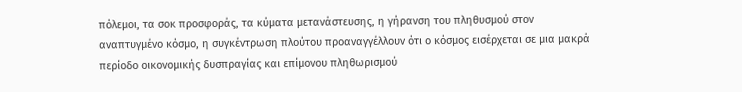πόλεμοι, τα σοκ προσφοράς, τα κύματα μετανάστευσης, η γήρανση του πληθυσμού στον αναπτυγμένο κόσμο, η συγκέντρωση πλούτου προαναγγέλλουν ότι ο κόσμος εισέρχεται σε μια μακρά περίοδο οικονομικής δυσπραγίας και επίμονου πληθωρισμού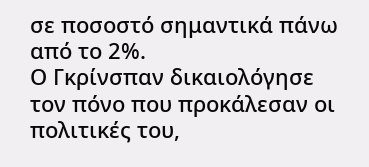σε ποσοστό σημαντικά πάνω από το 2%.
Ο Γκρίνσπαν δικαιολόγησε τον πόνο που προκάλεσαν οι πολιτικές του,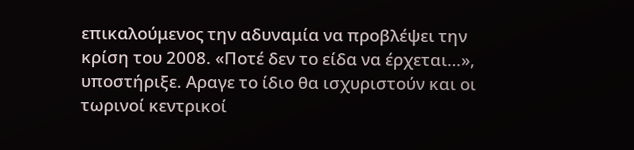επικαλούμενος την αδυναμία να προβλέψει την κρίση του 2008. «Ποτέ δεν το είδα να έρχεται…», υποστήριξε. Αραγε το ίδιο θα ισχυριστούν και οι τωρινοί κεντρικοί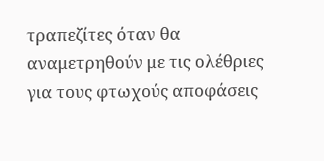τραπεζίτες όταν θα αναμετρηθούν με τις ολέθριες για τους φτωχούς αποφάσεις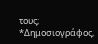τους;
*Δημοσιογράφος,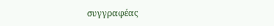συγγραφέας